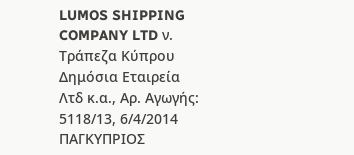LUMOS SHIPPING COMPANY LTD ν. Τράπεζα Κύπρου Δημόσια Εταιρεία Λτδ κ.α., Αρ. Αγωγής: 5118/13, 6/4/2014 ΠΑΓΚΥΠΡΙΟΣ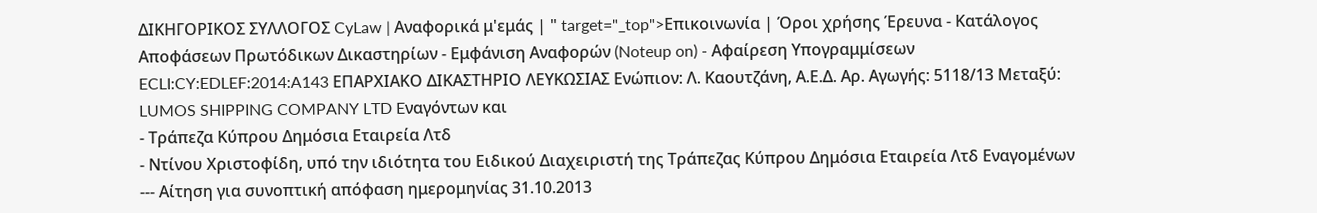ΔΙΚΗΓΟΡΙΚΟΣ ΣΥΛΛΟΓΟΣ CyLaw | Αναφορικά μ'εμάς | " target="_top">Επικοινωνία | Όροι χρήσης Έρευνα - Κατάλογος Αποφάσεων Πρωτόδικων Δικαστηρίων - Εμφάνιση Αναφορών (Noteup on) - Αφαίρεση Υπογραμμίσεων ECLI:CY:EDLEF:2014:A143 ΕΠΑΡΧΙΑΚΟ ΔΙΚΑΣΤΗΡΙΟ ΛΕΥΚΩΣΙΑΣ Ενώπιον: Λ. Καουτζάνη, Α.Ε.Δ. Αρ. Αγωγής: 5118/13 Μεταξύ: LUMOS SHIPPING COMPANY LTD Eναγόντων και
- Τράπεζα Κύπρου Δημόσια Εταιρεία Λτδ
- Ντίνου Χριστοφίδη, υπό την ιδιότητα του Ειδικού Διαχειριστή της Τράπεζας Κύπρου Δημόσια Εταιρεία Λτδ Εναγομένων --- Αίτηση για συνοπτική απόφαση ημερομηνίας 31.10.2013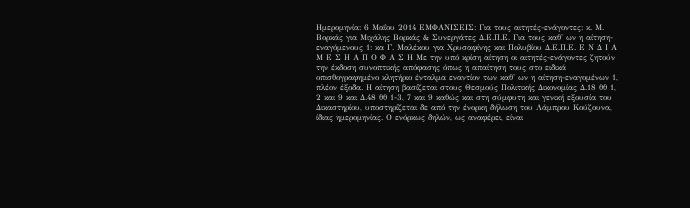Ημερομηνία: 6 Μαΐου 2014 ΕΜΦΑΝΙΣΕΙΣ: Για τους αιτητές-ενάγοντες: κ. Μ. Βορκάς για Μιχάλης Βορκάς & Συνεργάτες Δ.Ε.Π.Ε. Για τους καθ' ων η αίτηση-εναγόμενους 1: κα Γ. Μαλέκου για Χρυσαφίνης και Πολυβίου Δ.Ε.Π.Ε. Ε Ν Δ Ι Α Μ Ε Σ Η Α Π Ο Φ Α Σ Η Με την υπό κρίση αίτηση οι αιτητές-ενάγοντες ζητούν την έκδοση συνοπτικής απόφασης όπως η απαίτηση τους στο ειδικά οπισθογραφημένο κλητήριο ένταλμα εναντίον των καθ' ων η αίτηση-εναγομένων 1, πλέον έξοδα. Η αίτηση βασίζεται στους Θεσμούς Πολιτικής Δικονομίας Δ.18 θθ 1, 2 και 9 και Δ.48 θθ 1-3, 7 και 9 καθώς και στη σύμφυτη και γενική εξουσία του Δικαστηρίου, υποστηρίζεται δε από την ένορκη δήλωση του Λάμπρου Κούζουνα, ίδιας ημερομηνίας. Ο ενόρκως δηλών, ως αναφέρει, είναι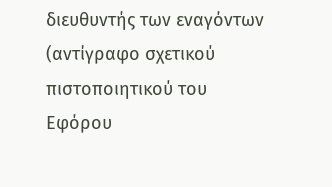διευθυντής των εναγόντων (αντίγραφο σχετικού πιστοποιητικού του Εφόρου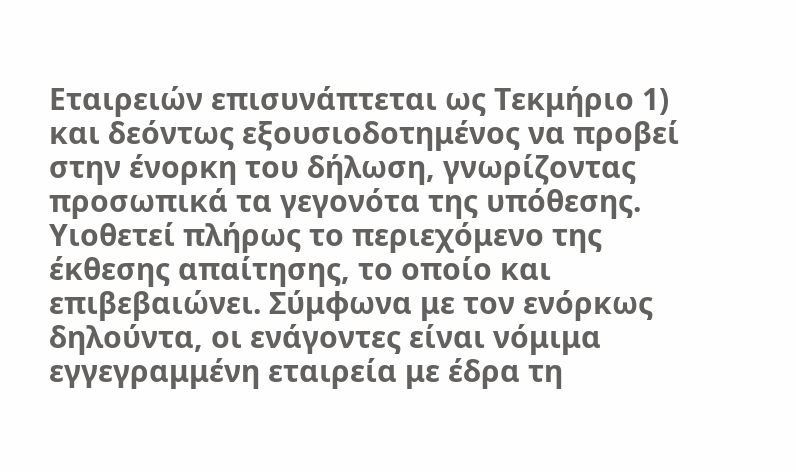Εταιρειών επισυνάπτεται ως Τεκμήριο 1) και δεόντως εξουσιοδοτημένος να προβεί στην ένορκη του δήλωση, γνωρίζοντας προσωπικά τα γεγονότα της υπόθεσης. Υιοθετεί πλήρως το περιεχόμενο της έκθεσης απαίτησης, το οποίο και επιβεβαιώνει. Σύμφωνα με τον ενόρκως δηλούντα, οι ενάγοντες είναι νόμιμα εγγεγραμμένη εταιρεία με έδρα τη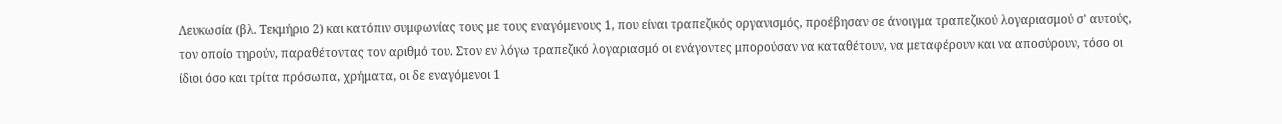Λευκωσία (βλ. Τεκμήριο 2) και κατόπιν συμφωνίας τους με τους εναγόμενους 1, που είναι τραπεζικός οργανισμός, προέβησαν σε άνοιγμα τραπεζικού λογαριασμού σ' αυτούς, τον οποίο τηρούν, παραθέτοντας τον αριθμό του. Στον εν λόγω τραπεζικό λογαριασμό οι ενάγοντες μπορούσαν να καταθέτουν, να μεταφέρουν και να αποσύρουν, τόσο οι ίδιοι όσο και τρίτα πρόσωπα, χρήματα, οι δε εναγόμενοι 1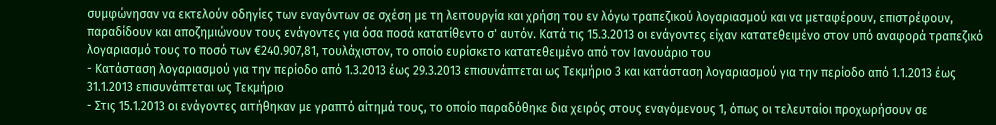συμφώνησαν να εκτελούν οδηγίες των εναγόντων σε σχέση με τη λειτουργία και χρήση του εν λόγω τραπεζικού λογαριασμού και να μεταφέρουν, επιστρέφουν, παραδίδουν και αποζημιώνουν τους ενάγοντες για όσα ποσά κατατίθεντο σ' αυτόν. Κατά τις 15.3.2013 οι ενάγοντες είχαν κατατεθειμένο στον υπό αναφορά τραπεζικό λογαριασμό τους το ποσό των €240.907,81, τουλάχιστον, το οποίο ευρίσκετο κατατεθειμένο από τον Ιανουάριο του
- Κατάσταση λογαριασμού για την περίοδο από 1.3.2013 έως 29.3.2013 επισυνάπτεται ως Τεκμήριο 3 και κατάσταση λογαριασμού για την περίοδο από 1.1.2013 έως 31.1.2013 επισυνάπτεται ως Τεκμήριο
- Στις 15.1.2013 οι ενάγοντες αιτήθηκαν με γραπτό αίτημά τους, το οποίο παραδόθηκε δια χειρός στους εναγόμενους 1, όπως οι τελευταίοι προχωρήσουν σε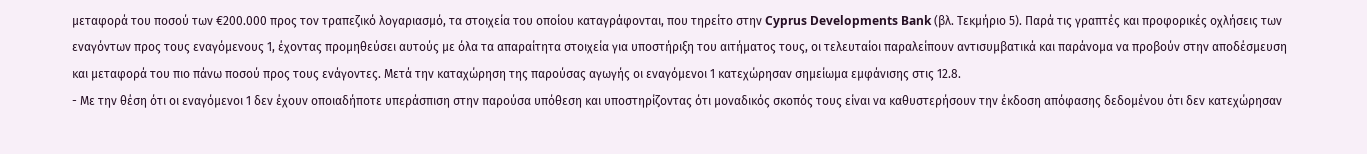μεταφορά του ποσού των €200.000 προς τον τραπεζικό λογαριασμό, τα στοιχεία του οποίου καταγράφονται, που τηρείτο στην Cyprus Developments Bank (βλ. Τεκμήριο 5). Παρά τις γραπτές και προφορικές οχλήσεις των εναγόντων προς τους εναγόμενους 1, έχοντας προμηθεύσει αυτούς με όλα τα απαραίτητα στοιχεία για υποστήριξη του αιτήματος τους, οι τελευταίοι παραλείπουν αντισυμβατικά και παράνομα να προβούν στην αποδέσμευση και μεταφορά του πιο πάνω ποσού προς τους ενάγοντες. Μετά την καταχώρηση της παρούσας αγωγής οι εναγόμενοι 1 κατεχώρησαν σημείωμα εμφάνισης στις 12.8.
- Με την θέση ότι οι εναγόμενοι 1 δεν έχουν οποιαδήποτε υπεράσπιση στην παρούσα υπόθεση και υποστηρίζοντας ότι μοναδικός σκοπός τους είναι να καθυστερήσουν την έκδοση απόφασης δεδομένου ότι δεν κατεχώρησαν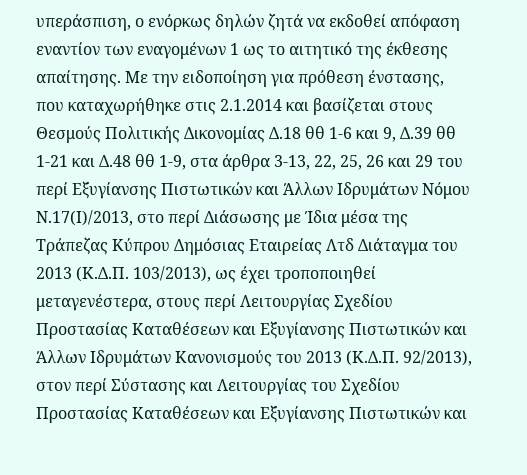υπεράσπιση, ο ενόρκως δηλών ζητά να εκδοθεί απόφαση εναντίον των εναγομένων 1 ως το αιτητικό της έκθεσης απαίτησης. Με την ειδοποίηση για πρόθεση ένστασης, που καταχωρήθηκε στις 2.1.2014 και βασίζεται στους Θεσμούς Πολιτικής Δικονομίας Δ.18 θθ 1-6 και 9, Δ.39 θθ 1-21 και Δ.48 θθ 1-9, στα άρθρα 3-13, 22, 25, 26 και 29 του περί Εξυγίανσης Πιστωτικών και Άλλων Ιδρυμάτων Νόμου Ν.17(Ι)/2013, στο περί Διάσωσης με Ίδια μέσα της Τράπεζας Κύπρου Δημόσιας Εταιρείας Λτδ Διάταγμα του 2013 (Κ.Δ.Π. 103/2013), ως έχει τροποποιηθεί μεταγενέστερα, στους περί Λειτουργίας Σχεδίου Προστασίας Καταθέσεων και Εξυγίανσης Πιστωτικών και Άλλων Ιδρυμάτων Κανονισμούς του 2013 (Κ.Δ.Π. 92/2013), στον περί Σύστασης και Λειτουργίας του Σχεδίου Προστασίας Καταθέσεων και Εξυγίανσης Πιστωτικών και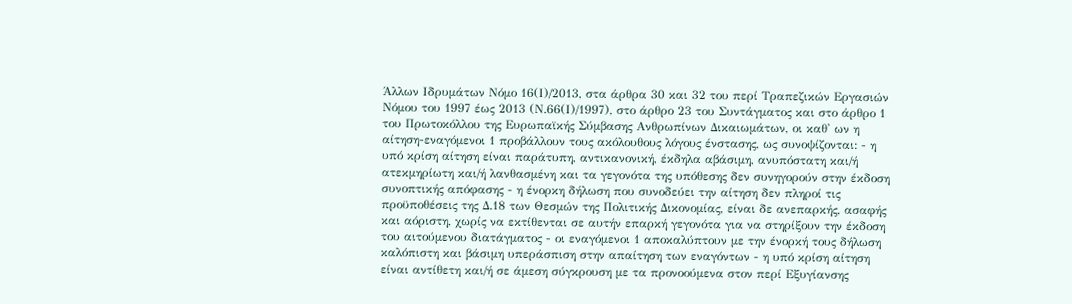Άλλων Ιδρυμάτων Νόμο 16(Ι)/2013, στα άρθρα 30 και 32 του περί Τραπεζικών Εργασιών Νόμου του 1997 έως 2013 (Ν.66(Ι)/1997), στο άρθρο 23 του Συντάγματος και στο άρθρο 1 του Πρωτοκόλλου της Ευρωπαϊκής Σύμβασης Ανθρωπίνων Δικαιωμάτων, οι καθ' ων η αίτηση-εναγόμενοι 1 προβάλλουν τους ακόλουθους λόγους ένστασης, ως συνοψίζονται: - η υπό κρίση αίτηση είναι παράτυπη, αντικανονική, έκδηλα αβάσιμη, ανυπόστατη και/ή ατεκμηρίωτη και/ή λανθασμένη και τα γεγονότα της υπόθεσης δεν συνηγορούν στην έκδοση συνοπτικής απόφασης - η ένορκη δήλωση που συνοδεύει την αίτηση δεν πληροί τις προϋποθέσεις της Δ.18 των Θεσμών της Πολιτικής Δικονομίας, είναι δε ανεπαρκής, ασαφής και αόριστη, χωρίς να εκτίθενται σε αυτήν επαρκή γεγονότα για να στηρίξουν την έκδοση του αιτούμενου διατάγματος - οι εναγόμενοι 1 αποκαλύπτουν με την ένορκή τους δήλωση καλόπιστη και βάσιμη υπεράσπιση στην απαίτηση των εναγόντων - η υπό κρίση αίτηση είναι αντίθετη και/ή σε άμεση σύγκρουση με τα προνοούμενα στον περί Εξυγίανσης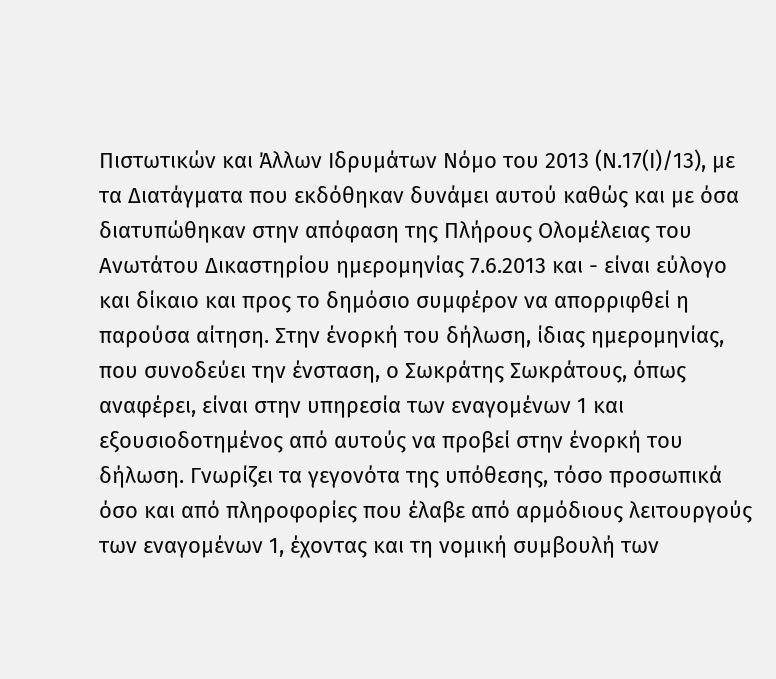Πιστωτικών και Άλλων Ιδρυμάτων Νόμο του 2013 (Ν.17(Ι)/13), με τα Διατάγματα που εκδόθηκαν δυνάμει αυτού καθώς και με όσα διατυπώθηκαν στην απόφαση της Πλήρους Ολομέλειας του Ανωτάτου Δικαστηρίου ημερομηνίας 7.6.2013 και - είναι εύλογο και δίκαιο και προς το δημόσιο συμφέρον να απορριφθεί η παρούσα αίτηση. Στην ένορκή του δήλωση, ίδιας ημερομηνίας, που συνοδεύει την ένσταση, ο Σωκράτης Σωκράτους, όπως αναφέρει, είναι στην υπηρεσία των εναγομένων 1 και εξουσιοδοτημένος από αυτούς να προβεί στην ένορκή του δήλωση. Γνωρίζει τα γεγονότα της υπόθεσης, τόσο προσωπικά όσο και από πληροφορίες που έλαβε από αρμόδιους λειτουργούς των εναγομένων 1, έχοντας και τη νομική συμβουλή των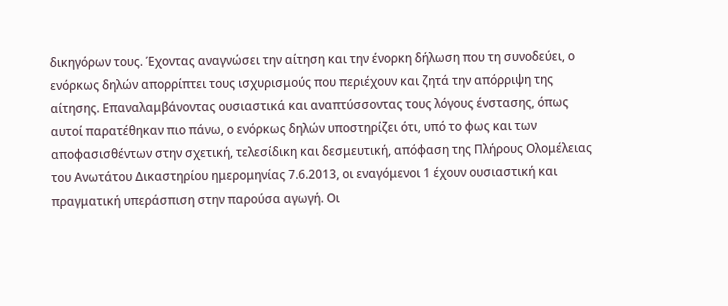δικηγόρων τους. Έχοντας αναγνώσει την αίτηση και την ένορκη δήλωση που τη συνοδεύει, ο ενόρκως δηλών απορρίπτει τους ισχυρισμούς που περιέχουν και ζητά την απόρριψη της αίτησης. Επαναλαμβάνοντας ουσιαστικά και αναπτύσσοντας τους λόγους ένστασης, όπως αυτοί παρατέθηκαν πιο πάνω, ο ενόρκως δηλών υποστηρίζει ότι, υπό το φως και των αποφασισθέντων στην σχετική, τελεσίδικη και δεσμευτική, απόφαση της Πλήρους Ολομέλειας του Ανωτάτου Δικαστηρίου ημερομηνίας 7.6.2013, οι εναγόμενοι 1 έχουν ουσιαστική και πραγματική υπεράσπιση στην παρούσα αγωγή. Οι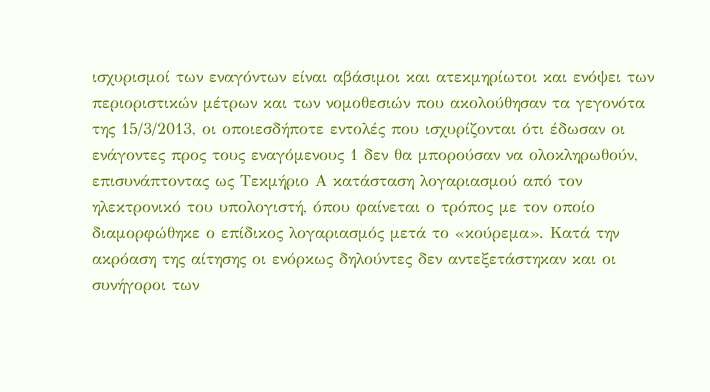ισχυρισμοί των εναγόντων είναι αβάσιμοι και ατεκμηρίωτοι και ενόψει των περιοριστικών μέτρων και των νομοθεσιών που ακολούθησαν τα γεγονότα της 15/3/2013, οι οποιεσδήποτε εντολές που ισχυρίζονται ότι έδωσαν οι ενάγοντες προς τους εναγόμενους 1 δεν θα μπορούσαν να ολοκληρωθούν, επισυνάπτοντας ως Τεκμήριο Α κατάσταση λογαριασμού από τον ηλεκτρονικό του υπολογιστή, όπου φαίνεται ο τρόπος με τον οποίο διαμορφώθηκε ο επίδικος λογαριασμός μετά το «κούρεμα». Κατά την ακρόαση της αίτησης οι ενόρκως δηλούντες δεν αντεξετάστηκαν και οι συνήγοροι των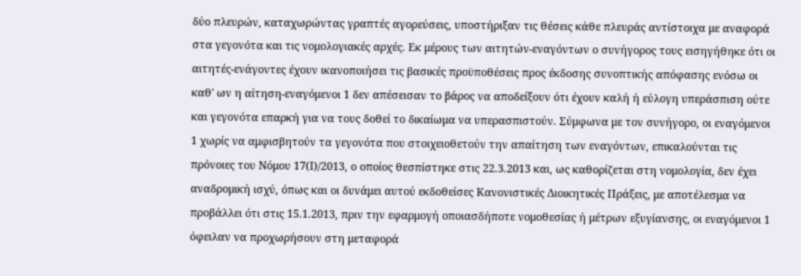δύο πλευρών, καταχωρώντας γραπτές αγορεύσεις, υποστήριξαν τις θέσεις κάθε πλευράς αντίστοιχα με αναφορά στα γεγονότα και τις νομολογιακές αρχές. Εκ μέρους των αιτητών-εναγόντων ο συνήγορος τους εισηγήθηκε ότι οι αιτητές-ενάγοντες έχουν ικανοποιήσει τις βασικές προϋποθέσεις προς έκδοσης συνοπτικής απόφασης ενόσω οι καθ' ων η αίτηση-εναγόμενοι 1 δεν απέσεισαν το βάρος να αποδείξουν ότι έχουν καλή ή εύλογη υπεράσπιση ούτε και γεγονότα επαρκή για να τους δοθεί το δικαίωμα να υπερασπιστούν. Σύμφωνα με τον συνήγορο, οι εναγόμενοι 1 χωρίς να αμφισβητούν τα γεγονότα που στοιχειοθετούν την απαίτηση των εναγόντων, επικαλούνται τις πρόνοιες του Νόμου 17(Ι)/2013, ο οποίος θεσπίστηκε στις 22.3.2013 και, ως καθορίζεται στη νομολογία, δεν έχει αναδρομική ισχύ, όπως και οι δυνάμει αυτού εκδοθείσες Κανονιστικές Διοικητικές Πράξεις, με αποτέλεσμα να προβάλλει ότι στις 15.1.2013, πριν την εφαρμογή οποιασδήποτε νομοθεσίας ή μέτρων εξυγίανσης, οι εναγόμενοι 1 όφειλαν να προχωρήσουν στη μεταφορά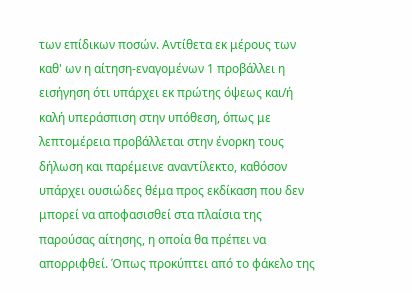των επίδικων ποσών. Αντίθετα εκ μέρους των καθ' ων η αίτηση-εναγομένων 1 προβάλλει η εισήγηση ότι υπάρχει εκ πρώτης όψεως και/ή καλή υπεράσπιση στην υπόθεση, όπως με λεπτομέρεια προβάλλεται στην ένορκη τους δήλωση και παρέμεινε αναντίλεκτο, καθόσον υπάρχει ουσιώδες θέμα προς εκδίκαση που δεν μπορεί να αποφασισθεί στα πλαίσια της παρούσας αίτησης, η οποία θα πρέπει να απορριφθεί. Όπως προκύπτει από το φάκελο της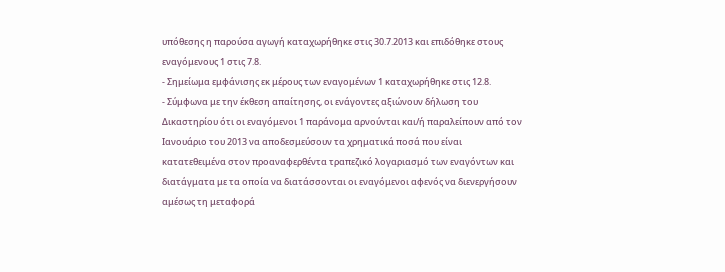υπόθεσης η παρούσα αγωγή καταχωρήθηκε στις 30.7.2013 και επιδόθηκε στους εναγόμενους 1 στις 7.8.
- Σημείωμα εμφάνισης εκ μέρους των εναγομένων 1 καταχωρήθηκε στις 12.8.
- Σύμφωνα με την έκθεση απαίτησης, οι ενάγοντες αξιώνουν δήλωση του Δικαστηρίου ότι οι εναγόμενοι 1 παράνομα αρνούνται και/ή παραλείπουν από τον Ιανουάριο του 2013 να αποδεσμεύσουν τα χρηματικά ποσά που είναι κατατεθειμένα στον προαναφερθέντα τραπεζικό λογαριασμό των εναγόντων και διατάγματα με τα οποία να διατάσσονται οι εναγόμενοι αφενός να διενεργήσουν αμέσως τη μεταφορά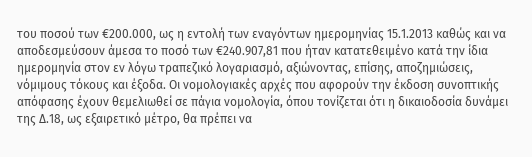του ποσού των €200.000, ως η εντολή των εναγόντων ημερομηνίας 15.1.2013 καθώς και να αποδεσμεύσουν άμεσα το ποσό των €240.907,81 που ήταν κατατεθειμένο κατά την ίδια ημερομηνία στον εν λόγω τραπεζικό λογαριασμό, αξιώνοντας, επίσης, αποζημιώσεις, νόμιμους τόκους και έξοδα. Οι νομολογιακές αρχές που αφορούν την έκδοση συνοπτικής απόφασης έχουν θεμελιωθεί σε πάγια νομολογία, όπου τονίζεται ότι η δικαιοδοσία δυνάμει της Δ.18, ως εξαιρετικό μέτρο, θα πρέπει να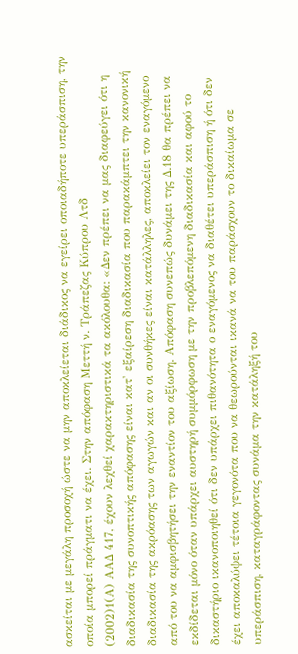ασκείται με μεγάλη προσοχή ώστε να μην αποκλείεται διάδικος να εγείρει οποιαδήποτε υπεράσπιση, την οποία μπορεί πράγματι να έχει. Στην απόφαση Μεττή ν. Τράπεζας Κύπρου Λτδ
(2002)1(Α) ΑΑΔ 417, έχουν λεχθεί χαρακτηριστικά τα ακόλουθα: «Δεν πρέπει να μας διαφεύγει ότι η διαδικασία της συνοπτικής απόφασης είναι κατ' εξαίρεση διαδικασία που παρακάμπτει την κανονική διαδικασία της ακρόασης των αγωγών και αν οι συνθήκες είναι κατάλληλες, αποκλείει τον εναγόμενο από του να αμφισβητήσει την εναντίον του αξίωση. Απόφαση συνεπώς δυνάμει της Δ.18 θα πρέπει να εκδίδεται μόνο όταν υπάρχει αυστηρή συμμόρφωση με την προβλεπόμενη διαδικασία και αφού το δικαστήριο ικανοποιηθεί ότι δεν υπάρχει πιθανότητα ο εναγόμενος να διαθέτει υπεράσπιση ή ότι δεν έχει αποκαλύψει τέτοια γεγονότα που να θεωρούνται ικανά να του παράσχουν το δικαίωμα σε υπεράσπιση, καταγράφοντας συνάμα την κατάληξή του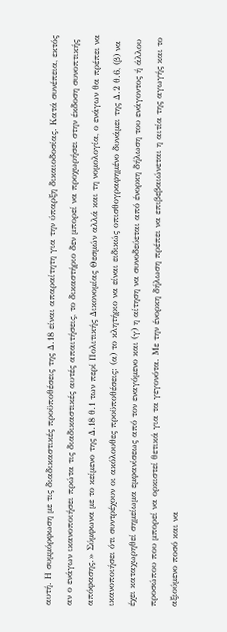αυτή. Η συμμόρφωση με τις διαδικαστικές προϋποθέσεις της Δ.18 είναι απαραίτητη για την ύπαρξη δικαιοδοσίας. Κατά συνέπεια, εκτός αν ο ενάγων ικανοποιήσει πρώτα τις διαδικαστικές αυτές απαιτήσεις, το δικαστήριο δεν μπορεί να προχωρήσει στην έκδοση συνοπτικής απόφασης.» Σύμφωνα με το κείμενο της Δ.18 θ.1 των περί Πολιτικής Δικονομίας Θεσμών αλλά και τη νομολογία, ο ενάγων θα πρέπει να ικανοποιήσει ότι συντρέχουν οι ακόλουθες προϋποθέσεις: (α) το κλητήριο να είναι ειδικώς οπισθογραφημένο δυνάμει της Δ.2 θ.6, (β) να έχει καταχωρηθεί σημείωμα εμφανίσεως από τον εναγόμενο και (γ) η αίτηση να συνοδεύεται από ένορκη δήλωση του ενάγοντος ή άλλου προσώπου που μπορεί να ορκιστεί θετικά για τα γεγονότα. Με την ένορκη δήλωση πρέπει να επιβεβαιώνεται η αιτία της αγωγής και το αξιούμενο ποσό και να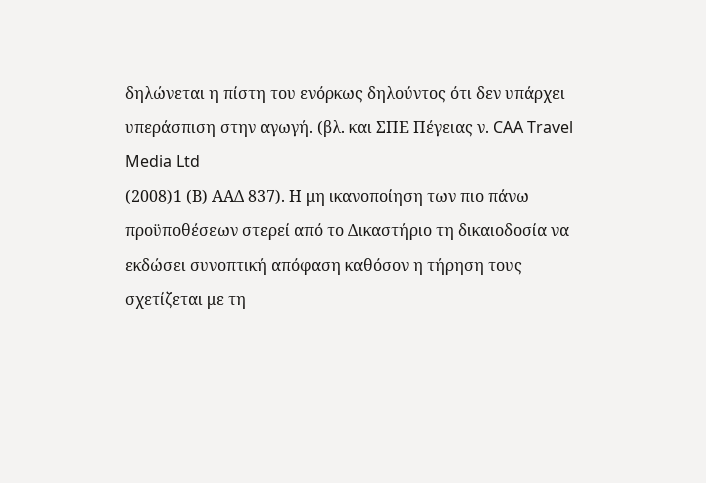δηλώνεται η πίστη του ενόρκως δηλούντος ότι δεν υπάρχει υπεράσπιση στην αγωγή. (βλ. και ΣΠΕ Πέγειας ν. CAA Travel Media Ltd
(2008)1 (Β) ΑΑΔ 837). Η μη ικανοποίηση των πιο πάνω προϋποθέσεων στερεί από το Δικαστήριο τη δικαιοδοσία να εκδώσει συνοπτική απόφαση καθόσον η τήρηση τους σχετίζεται με τη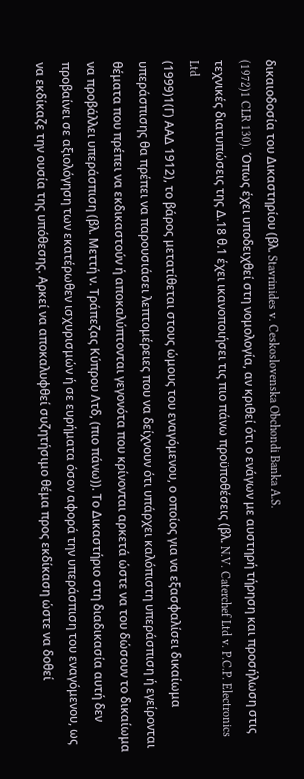δικαιοδοσία του Δικαστηρίου (βλ. Stavrinides v. Ceskoslovenska Obchondi Banka A.S.
(1972)1 CLR 130). Όπως έχει υποδειχθεί στη νομολογία, αν κριθεί ότι ο ενάγων με αυστηρή τήρηση και προσήλωση στις τεχνικές διατυπώσεις της Δ.18 θ.1 έχει ικανοποιήσει τις πιο πάνω προϋποθέσεις (βλ. N.V. Caterchef Ltd v. P.C.P. Electronics Ltd
(1999)1(Γ) ΑΑΔ 1912), το βάρος μετατίθεται στους ώμους του εναγόμενου, ο οποίος για να εξασφαλίσει δικαίωμα υπεράσπισης θα πρέπει να παρουσιάσει λεπτομέρειες που να δείχνουν ότι υπάρχει καλόπιστη υπεράσπιση ή εγείρονται θέματα που πρέπει να εκδικαστούν ή αποκαλύπτονται γεγονότα που κρίνονται αρκετά ώστε να του δώσουν το δικαίωμα να προβάλλει υπεράσπιση (βλ. Μεττή ν. Τράπεζας Κύπρου Λτδ, (πιο πάνω)). Το Δικαστήριο στη διαδικασία αυτή δεν προβαίνει σε αξιολόγηση των εκατέρωθεν ισχυρισμών ή σε ευρήματα όσον αφορά την υπεράσπιση του εναγόμενου, ως να εκδίκαζε την ουσία της υπόθεσης. Αρκεί να αποκαλυφθεί συζητήσιμο θέμα προς εκδίκαση ώστε να δοθεί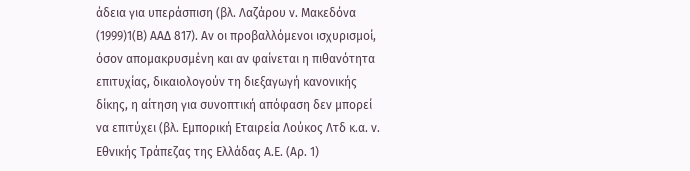άδεια για υπεράσπιση (βλ. Λαζάρου ν. Μακεδόνα
(1999)1(Β) ΑΑΔ 817). Αν οι προβαλλόμενοι ισχυρισμοί, όσον απομακρυσμένη και αν φαίνεται η πιθανότητα επιτυχίας, δικαιολογούν τη διεξαγωγή κανονικής δίκης, η αίτηση για συνοπτική απόφαση δεν μπορεί να επιτύχει (βλ. Εμπορική Εταιρεία Λούκος Λτδ κ.α. ν. Εθνικής Τράπεζας της Ελλάδας Α.Ε. (Αρ. 1)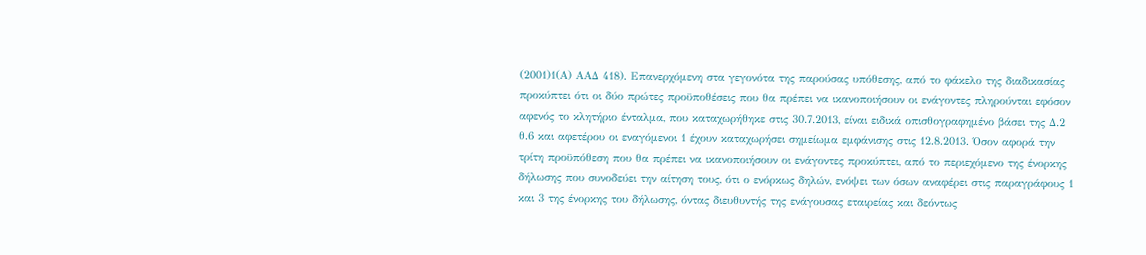(2001)1(Α) ΑΑΔ 418). Επανερχόμενη στα γεγονότα της παρούσας υπόθεσης, από το φάκελο της διαδικασίας προκύπτει ότι οι δύο πρώτες προϋποθέσεις που θα πρέπει να ικανοποιήσουν οι ενάγοντες πληρούνται εφόσον αφενός το κλητήριο ένταλμα, που καταχωρήθηκε στις 30.7.2013, είναι ειδικά οπισθογραφημένο βάσει της Δ.2 θ.6 και αφετέρου οι εναγόμενοι 1 έχουν καταχωρήσει σημείωμα εμφάνισης στις 12.8.2013. Όσον αφορά την τρίτη προϋπόθεση που θα πρέπει να ικανοποιήσουν οι ενάγοντες προκύπτει, από το περιεχόμενο της ένορκης δήλωσης που συνοδεύει την αίτηση τους, ότι ο ενόρκως δηλών, ενόψει των όσων αναφέρει στις παραγράφους 1 και 3 της ένορκης του δήλωσης, όντας διευθυντής της ενάγουσας εταιρείας και δεόντως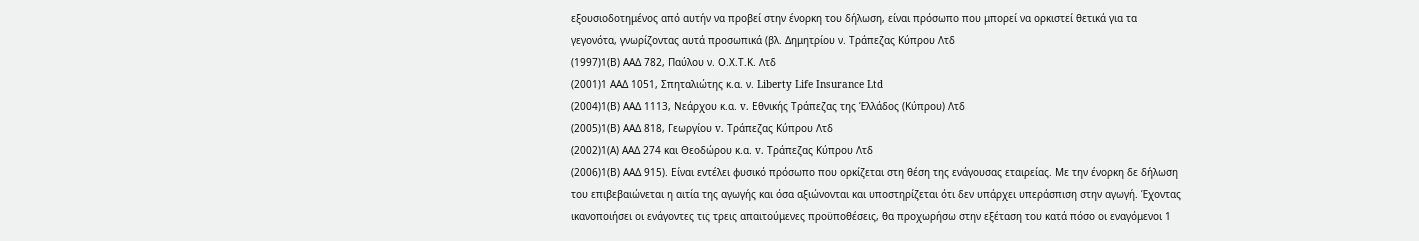εξουσιοδοτημένος από αυτήν να προβεί στην ένορκη του δήλωση, είναι πρόσωπο που μπορεί να ορκιστεί θετικά για τα γεγονότα, γνωρίζοντας αυτά προσωπικά (βλ. Δημητρίου ν. Τράπεζας Κύπρου Λτδ
(1997)1(Β) ΑΑΔ 782, Παύλου ν. Ο.Χ.Τ.Κ. Λτδ
(2001)1 ΑΑΔ 1051, Σπηταλιώτης κ.α. ν. Liberty Life Insurance Ltd
(2004)1(Β) ΑΑΔ 1113, Νεάρχου κ.α. v. Εθνικής Τράπεζας της Έλλάδος (Κύπρου) Λτδ
(2005)1(Β) ΑΑΔ 818, Γεωργίου v. Τράπεζας Κύπρου Λτδ
(2002)1(Α) ΑΑΔ 274 και Θεοδώρου κ.α. v. Τράπεζας Κύπρου Λτδ
(2006)1(Β) ΑΑΔ 915). Είναι εντέλει φυσικό πρόσωπο που ορκίζεται στη θέση της ενάγουσας εταιρείας. Με την ένορκη δε δήλωση του επιβεβαιώνεται η αιτία της αγωγής και όσα αξιώνονται και υποστηρίζεται ότι δεν υπάρχει υπεράσπιση στην αγωγή. Έχοντας ικανοποιήσει οι ενάγοντες τις τρεις απαιτούμενες προϋποθέσεις, θα προχωρήσω στην εξέταση του κατά πόσο οι εναγόμενοι 1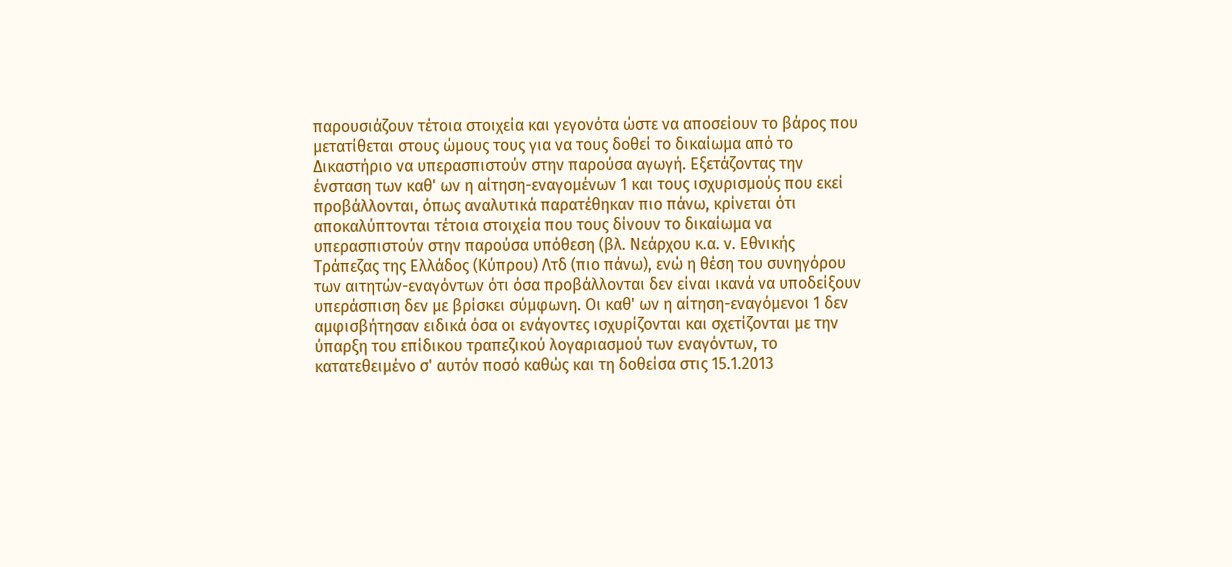παρουσιάζουν τέτοια στοιχεία και γεγονότα ώστε να αποσείουν το βάρος που μετατίθεται στους ώμους τους για να τους δοθεί το δικαίωμα από το Δικαστήριο να υπερασπιστούν στην παρούσα αγωγή. Εξετάζοντας την ένσταση των καθ' ων η αίτηση-εναγομένων 1 και τους ισχυρισμούς που εκεί προβάλλονται, όπως αναλυτικά παρατέθηκαν πιο πάνω, κρίνεται ότι αποκαλύπτονται τέτοια στοιχεία που τους δίνουν το δικαίωμα να υπερασπιστούν στην παρούσα υπόθεση (βλ. Νεάρχου κ.α. ν. Εθνικής Τράπεζας της Ελλάδος (Κύπρου) Λτδ (πιο πάνω), ενώ η θέση του συνηγόρου των αιτητών-εναγόντων ότι όσα προβάλλονται δεν είναι ικανά να υποδείξουν υπεράσπιση δεν με βρίσκει σύμφωνη. Οι καθ' ων η αίτηση-εναγόμενοι 1 δεν αμφισβήτησαν ειδικά όσα οι ενάγοντες ισχυρίζονται και σχετίζονται με την ύπαρξη του επίδικου τραπεζικού λογαριασμού των εναγόντων, το κατατεθειμένο σ' αυτόν ποσό καθώς και τη δοθείσα στις 15.1.2013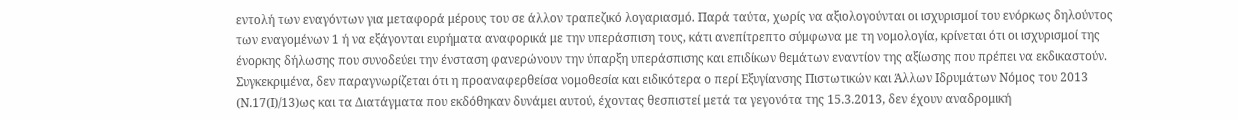εντολή των εναγόντων για μεταφορά μέρους του σε άλλον τραπεζικό λογαριασμό. Παρά ταύτα, χωρίς να αξιολογούνται οι ισχυρισμοί του ενόρκως δηλούντος των εναγομένων 1 ή να εξάγονται ευρήματα αναφορικά με την υπεράσπιση τους, κάτι ανεπίτρεπτο σύμφωνα με τη νομολογία, κρίνεται ότι οι ισχυρισμοί της ένορκης δήλωσης που συνοδεύει την ένσταση φανερώνουν την ύπαρξη υπεράσπισης και επιδίκων θεμάτων εναντίον της αξίωσης που πρέπει να εκδικαστούν. Συγκεκριμένα, δεν παραγνωρίζεται ότι η προαναφερθείσα νομοθεσία και ειδικότερα ο περί Εξυγίανσης Πιστωτικών και Άλλων Ιδρυμάτων Νόμος του 2013 (Ν.17(Ι)/13)ως και τα Διατάγματα που εκδόθηκαν δυνάμει αυτού, έχοντας θεσπιστεί μετά τα γεγονότα της 15.3.2013, δεν έχουν αναδρομική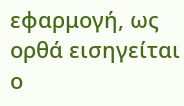εφαρμογή, ως ορθά εισηγείται ο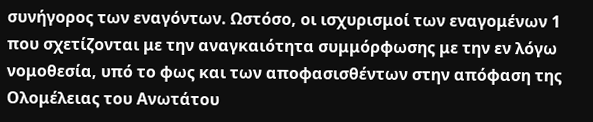συνήγορος των εναγόντων. Ωστόσο, οι ισχυρισμοί των εναγομένων 1 που σχετίζονται με την αναγκαιότητα συμμόρφωσης με την εν λόγω νομοθεσία, υπό το φως και των αποφασισθέντων στην απόφαση της Ολομέλειας του Ανωτάτου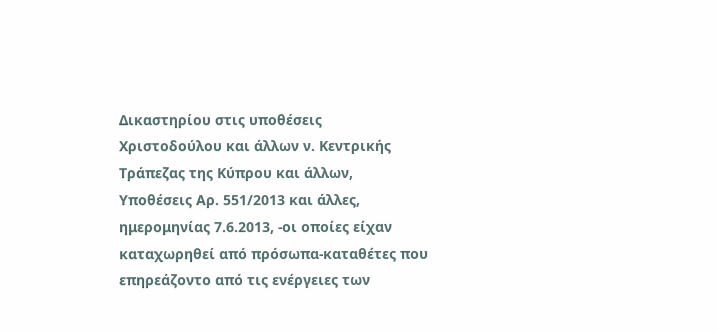Δικαστηρίου στις υποθέσεις Χριστοδούλου και άλλων ν. Κεντρικής Τράπεζας της Κύπρου και άλλων, Υποθέσεις Αρ. 551/2013 και άλλες, ημερομηνίας 7.6.2013, -οι οποίες είχαν καταχωρηθεί από πρόσωπα-καταθέτες που επηρεάζοντο από τις ενέργειες των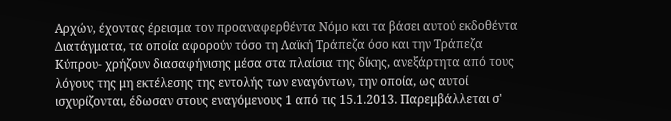Αρχών, έχοντας έρεισμα τον προαναφερθέντα Νόμο και τα βάσει αυτού εκδοθέντα Διατάγματα, τα οποία αφορούν τόσο τη Λαϊκή Τράπεζα όσο και την Τράπεζα Κύπρου- χρήζουν διασαφήνισης μέσα στα πλαίσια της δίκης, ανεξάρτητα από τους λόγους της μη εκτέλεσης της εντολής των εναγόντων, την οποία, ως αυτοί ισχυρίζονται, έδωσαν στους εναγόμενους 1 από τις 15.1.2013. Παρεμβάλλεται σ'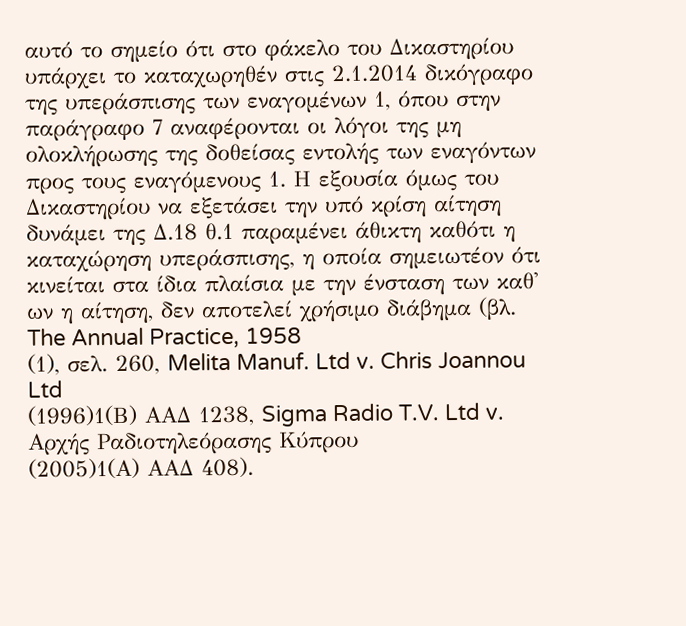αυτό το σημείο ότι στο φάκελο του Δικαστηρίου υπάρχει το καταχωρηθέν στις 2.1.2014 δικόγραφο της υπεράσπισης των εναγομένων 1, όπου στην παράγραφο 7 αναφέρονται οι λόγοι της μη ολοκλήρωσης της δοθείσας εντολής των εναγόντων προς τους εναγόμενους 1. Η εξουσία όμως του Δικαστηρίου να εξετάσει την υπό κρίση αίτηση δυνάμει της Δ.18 θ.1 παραμένει άθικτη καθότι η καταχώρηση υπεράσπισης, η οποία σημειωτέον ότι κινείται στα ίδια πλαίσια με την ένσταση των καθ' ων η αίτηση, δεν αποτελεί χρήσιμο διάβημα (βλ. The Annual Practice, 1958
(1), σελ. 260, Melita Manuf. Ltd v. Chris Joannou Ltd
(1996)1(Β) ΑΑΔ 1238, Sigma Radio T.V. Ltd v. Αρχής Ραδιοτηλεόρασης Κύπρου
(2005)1(Α) ΑΑΔ 408).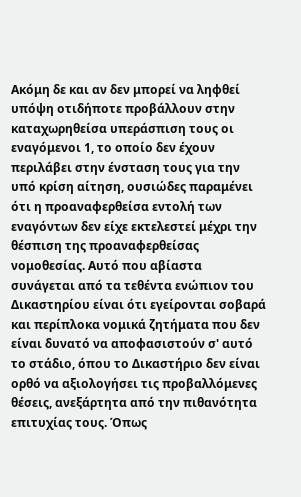Ακόμη δε και αν δεν μπορεί να ληφθεί υπόψη οτιδήποτε προβάλλουν στην καταχωρηθείσα υπεράσπιση τους οι εναγόμενοι 1, το οποίο δεν έχουν περιλάβει στην ένσταση τους για την υπό κρίση αίτηση, ουσιώδες παραμένει ότι η προαναφερθείσα εντολή των εναγόντων δεν είχε εκτελεστεί μέχρι την θέσπιση της προαναφερθείσας νομοθεσίας. Αυτό που αβίαστα συνάγεται από τα τεθέντα ενώπιον του Δικαστηρίου είναι ότι εγείρονται σοβαρά και περίπλοκα νομικά ζητήματα που δεν είναι δυνατό να αποφασιστούν σ' αυτό το στάδιο, όπου το Δικαστήριο δεν είναι ορθό να αξιολογήσει τις προβαλλόμενες θέσεις, ανεξάρτητα από την πιθανότητα επιτυχίας τους. Όπως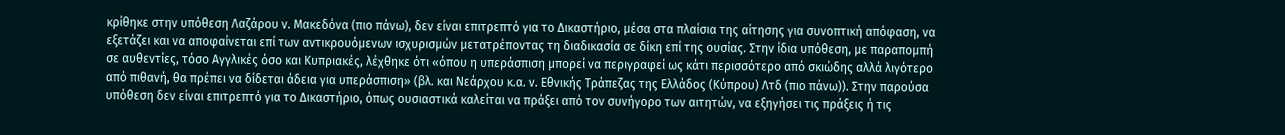κρίθηκε στην υπόθεση Λαζάρου ν. Μακεδόνα (πιο πάνω), δεν είναι επιτρεπτό για το Δικαστήριο, μέσα στα πλαίσια της αίτησης για συνοπτική απόφαση, να εξετάζει και να αποφαίνεται επί των αντικρουόμενων ισχυρισμών μετατρέποντας τη διαδικασία σε δίκη επί της ουσίας. Στην ίδια υπόθεση, με παραπομπή σε αυθεντίες, τόσο Αγγλικές όσο και Κυπριακές, λέχθηκε ότι «όπου η υπεράσπιση μπορεί να περιγραφεί ως κάτι περισσότερο από σκιώδης αλλά λιγότερο από πιθανή, θα πρέπει να δίδεται άδεια για υπεράσπιση» (βλ. και Νεάρχου κ.α. ν. Εθνικής Τράπεζας της Ελλάδος (Κύπρου) Λτδ (πιο πάνω)). Στην παρούσα υπόθεση δεν είναι επιτρεπτό για το Δικαστήριο, όπως ουσιαστικά καλείται να πράξει από τον συνήγορο των αιτητών, να εξηγήσει τις πράξεις ή τις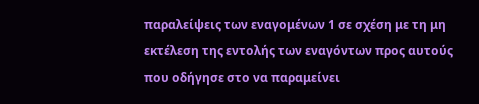παραλείψεις των εναγομένων 1 σε σχέση με τη μη εκτέλεση της εντολής των εναγόντων προς αυτούς που οδήγησε στο να παραμείνει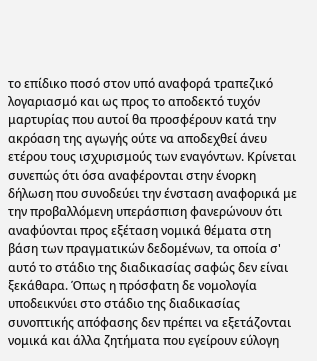το επίδικο ποσό στον υπό αναφορά τραπεζικό λογαριασμό και ως προς το αποδεκτό τυχόν μαρτυρίας που αυτοί θα προσφέρουν κατά την ακρόαση της αγωγής ούτε να αποδεχθεί άνευ ετέρου τους ισχυρισμούς των εναγόντων. Κρίνεται συνεπώς ότι όσα αναφέρονται στην ένορκη δήλωση που συνοδεύει την ένσταση αναφορικά με την προβαλλόμενη υπεράσπιση φανερώνουν ότι αναφύονται προς εξέταση νομικά θέματα στη βάση των πραγματικών δεδομένων, τα οποία σ' αυτό το στάδιο της διαδικασίας σαφώς δεν είναι ξεκάθαρα. Όπως η πρόσφατη δε νομολογία υποδεικνύει στο στάδιο της διαδικασίας συνοπτικής απόφασης δεν πρέπει να εξετάζονται νομικά και άλλα ζητήματα που εγείρουν εύλογη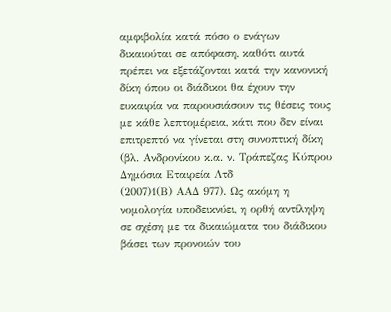αμφιβολία κατά πόσο ο ενάγων δικαιούται σε απόφαση, καθότι αυτά πρέπει να εξετάζονται κατά την κανονική δίκη όπου οι διάδικοι θα έχουν την ευκαιρία να παρουσιάσουν τις θέσεις τους με κάθε λεπτομέρεια, κάτι που δεν είναι επιτρεπτό να γίνεται στη συνοπτική δίκη (βλ. Ανδρονίκου κ.α. ν. Τράπεζας Κύπρου Δημόσια Εταιρεία Λτδ
(2007)1(Β) ΑΑΔ 977). Ως ακόμη η νομολογία υποδεικνύει, η ορθή αντίληψη σε σχέση με τα δικαιώματα του διάδικου βάσει των προνοιών του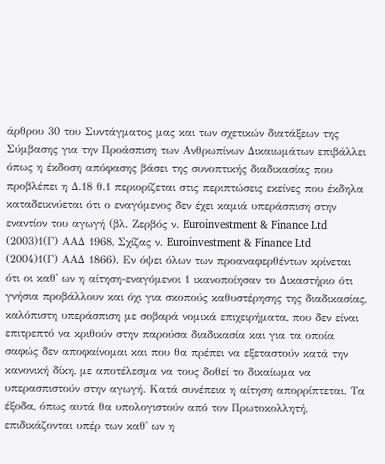άρθρου 30 του Συντάγματος μας και των σχετικών διατάξεων της Σύμβασης για την Προάσπιση των Ανθρωπίνων Δικαιωμάτων επιβάλλει όπως η έκδοση απόφασης βάσει της συνοπτικής διαδικασίας που προβλέπει η Δ.18 θ.1 περιορίζεται στις περιπτώσεις εκείνες που έκδηλα καταδεικνύεται ότι ο εναγόμενος δεν έχει καμιά υπεράσπιση στην εναντίον του αγωγή (βλ. Ζερβός ν. Euroinvestment & Finance Ltd
(2003)1(Γ) ΑΑΔ 1968, Σχίζας ν. Euroinvestment & Finance Ltd
(2004)1(Γ) ΑΑΔ 1866). Εν όψει όλων των προαναφερθέντων κρίνεται ότι οι καθ' ων η αίτηση-εναγόμενοι 1 ικανοποίησαν το Δικαστήριο ότι γνήσια προβάλλουν και όχι για σκοπούς καθυστέρησης της διαδικασίας, καλόπιστη υπεράσπιση με σοβαρά νομικά επιχειρήματα, που δεν είναι επιτρεπτό να κριθούν στην παρούσα διαδικασία και για τα οποία σαφώς δεν αποφαίνομαι και που θα πρέπει να εξεταστούν κατά την κανονική δίκη, με αποτέλεσμα να τους δοθεί το δικαίωμα να υπερασπιστούν στην αγωγή. Κατά συνέπεια η αίτηση απορρίπτεται. Τα έξοδα, όπως αυτά θα υπολογιστούν από τον Πρωτοκολλητή, επιδικάζονται υπέρ των καθ' ων η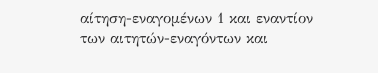αίτηση-εναγομένων 1 και εναντίον των αιτητών-εναγόντων και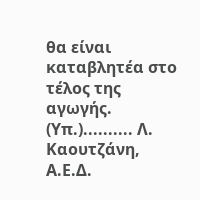θα είναι καταβλητέα στο τέλος της αγωγής. (Υπ.).......... Λ. Καουτζάνη, Α.Ε.Δ.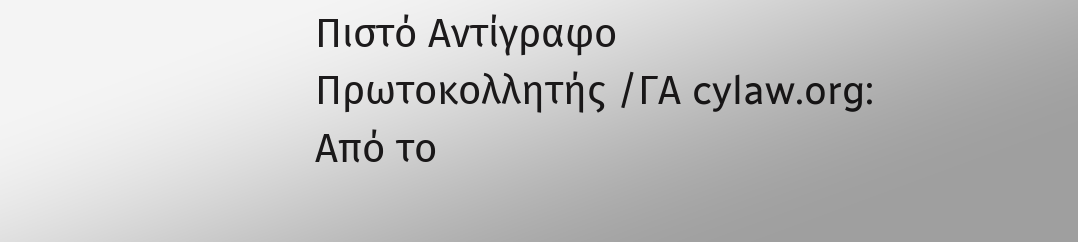Πιστό Αντίγραφο Πρωτοκολλητής /ΓΑ cylaw.org: Από το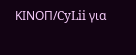ΚΙΝOΠ/CyLii για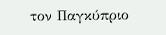τον Παγκύπριο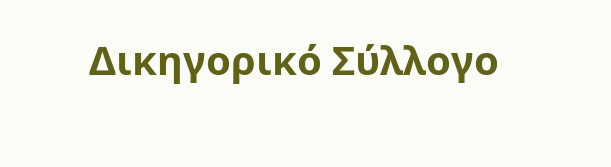Δικηγορικό Σύλλογο